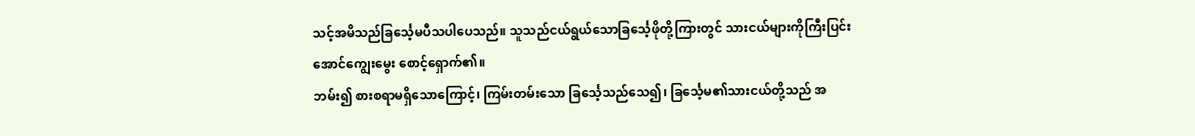သင့်အမိသည်ခြင်္သေ့မပီသပါပေသည်။ သူသည်ငယ်ရွယ်သောခြင်္သေ့ဖိုတို့ကြားတွင် သားငယ်များကိုကြီးပြင်းအောင်ကျွေးမွေး စောင့်ရှောက်၏။
ဘမ်း၍ စားစရာမရှိသောကြောင့်၊ ကြမ်းတမ်းသော ခြင်္သေ့သည်သေ၍၊ ခြင်္သေ့မ၏သားငယ်တို့သည် အ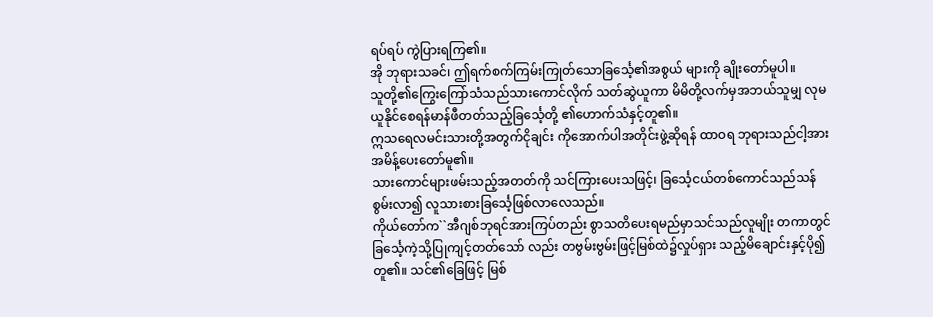ရပ်ရပ် ကွဲပြားရကြ၏။
အို ဘုရားသခင်၊ ဤရက်စက်ကြမ်းကြုတ်သောခြင်္သေ့၏အစွယ် များကို ချိုးတော်မူပါ။
သူတို့၏ကြွေးကြော်သံသည်သားကောင်လိုက် သတ်ဆွဲယူကာ မိမိတို့လက်မှအဘယ်သူမျှ လုမယူနိုင်စေရန်မာန်ဖီတတ်သည့်ခြင်္သေ့တို့ ၏ဟောက်သံနှင့်တူ၏။
ဣသရေလမင်းသားတို့အတွက်ငိုချင်း ကိုအောက်ပါအတိုင်းဖွဲ့ဆိုရန် ထာဝရ ဘုရားသည်ငါ့အားအမိန့်ပေးတော်မူ၏။
သားကောင်များဖမ်းသည့်အတတ်ကို သင်ကြားပေးသဖြင့်၊ ခြင်္သေ့ငယ်တစ်ကောင်သည်သန်စွမ်းလာ၍ လူသားစားခြင်္သေ့ဖြစ်လာလေသည်။
ကိုယ်တော်က``အီဂျစ်ဘုရင်အားကြပ်တည်း စွာသတိပေးရမည်မှာသင်သည်လူမျိုး တကာတွင်ခြင်္သေ့ကဲ့သို့ပြုကျင့်တတ်သော် လည်း တဗွမ်းဗွမ်းဖြင့်မြစ်ထဲ၌လှုပ်ရှား သည့်မိချောင်းနှင့်ပို၍တူ၏။ သင်၏ခြေဖြင့် မြစ်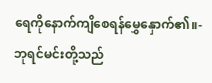ရေကိုနောက်ကျိစေရန်မွှေနှောက်၏။-
ဘုရင်မင်းတို့သည်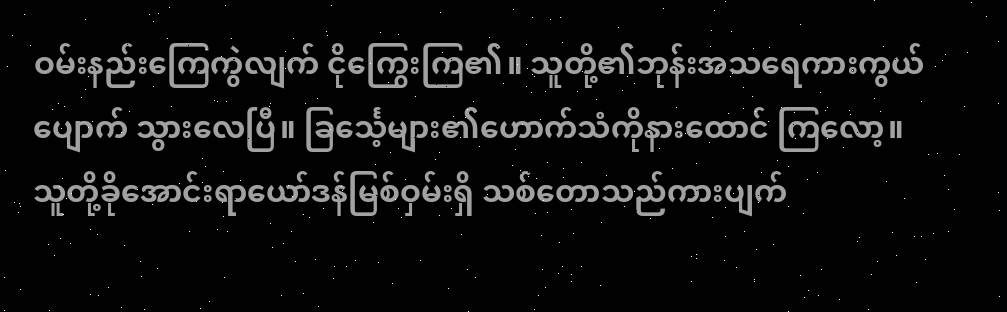ဝမ်းနည်းကြေကွဲလျက် ငိုကြွေးကြ၏။ သူတို့၏ဘုန်းအသရေကားကွယ်ပျောက် သွားလေပြီ။ ခြင်္သေ့များ၏ဟောက်သံကိုနားထောင် ကြလော့။ သူတို့ခိုအောင်းရာယော်ဒန်မြစ်ဝှမ်းရှိ သစ်တောသည်ကားပျက်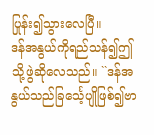ပြုန်း၍သွားလေပြီ။
ဒန်အနွယ်ကိုရည်သန်၍ဤသို့ဖွဲဆိုလေသည်။ ``ဒန်အနွယ်သည်ခြင်္သေ့ပျိုဖြစ်၍ဗာ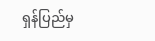ရှန်ပြည်မှ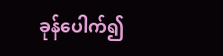ခုန်ပေါက်၍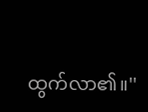ထွက်လာ၏။''